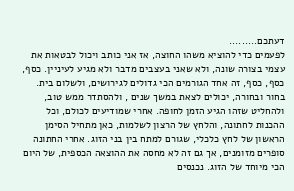דעתכם.........
לפעמים כדי להוציא משהו החוצה, אז אני כותב ויכול לבטאות את עצמי בצורה שונה, ולא שאני בעצבים מדבר ולא מגיע לעיניין. כסף, כסף, כסף, זה אחד הגורמים הכי גדולים לגירושים, ולשלום בית. בחור ובחורה, יכולים לצאת במשך שנים , ולהסתדר ממש טוב, ולהחליט שזהו הגיע הזמן לחופה. אחרי שמודיעים לכולם, וכל ההכנות לחתונה, והלחץ של הרצון לשלמות, כאן מתחיל הסימן הראשון של לחץ כלכלי, שגורם למתח בין בני הזוג. אחרי החתונה סופרים מזומנים, אך גם זה לא מחסה את ההוצאה הכספית, של היום הכי מיוחד של הזוג. נכנסים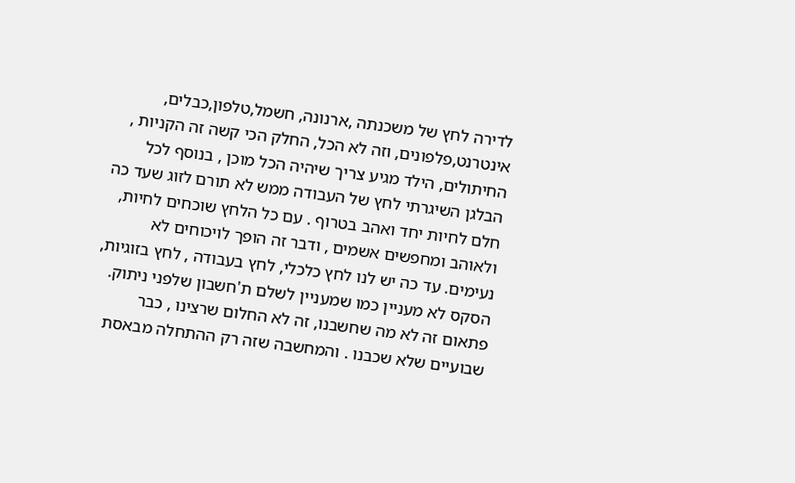לדירה לחץ של משכנתה ,ארנונה, חשמל,טלפון,כבלים, אינטרנט,פלפונים, וזה לא הכל, החלק הכי קשה זה הקניות , החיתולים, הילד מגיע צריך שיהיה הכל מוכן , בנוסף לכל הבלגן השיגרתי לחץ של העבודה ממש לא תורם לזוג שעד כה חלם לחיות יחד ואהב בטרוף . עם כל הלחץ שוכחים לחיות, ולאוהב ומחפשים אשמים , ודבר זה הופך לויכוחים לא נעימים. עד כה יש לנו לחץ כלכלי, לחץ בעבודה , לחץ בזוגיות, הסקס לא מעניין כמו שמעניין לשלם ת'חשבון שלפני ניתוק. פתאום זה לא מה שחשבנו, זה לא החלום שרצינו , כבר שבועיים שלא שכבנו . והמחשבה שזה רק ההתחלה מבאסת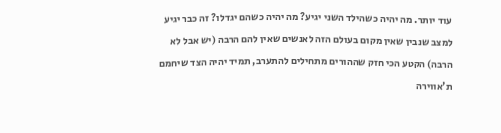עוד יותר. מה יהיה כשהילד השני יגיע? מה יהיה כשהם יגדלו? זה כבר יגיע למצב שנבין שאין מקום בעולם הזה לאנשים שאין להם הרבה (יש אבל לא הרבה) הקטע הכי חזק שההורים מתחילים להתערב, תמיד יהיה הצד שיחמם ת'אווירה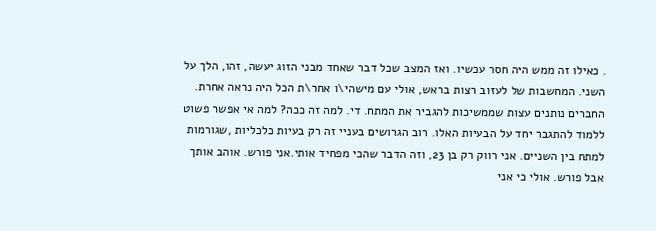. כאילו זה ממש היה חסר עכשיו. ואז המצב שכל דבר שאחד מבני הזוג יעשה, זהו, הלך על השני. המחשבות של לעזוב רצות בראש, אולי עם מישהי\ו אחר\ת הכל היה נראה אחרת. החברים נותנים עצות שממשיכות להגביר את המתח. די. למה זה ככה? למה אי אפשר פשוט ללמוד להתגבר יחד על הבעיות האלו. רוב הגרושים בעניי זה רק בעיות כלכליות ,שגורמות למתח בין השניים. אני רווק רק בן 23, וזה הדבר שהכי מפחיד אותי.אני פורש. אוהב אותך אבל פורש. אולי כי אני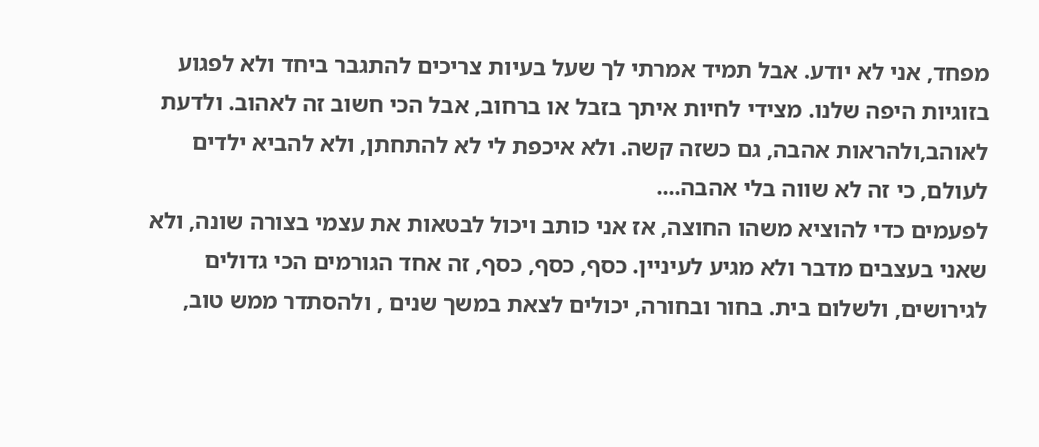מפחד, אני לא יודע. אבל תמיד אמרתי לך שעל בעיות צריכים להתגבר ביחד ולא לפגוע בזוגיות היפה שלנו. מצידי לחיות איתך בזבל או ברחוב, אבל הכי חשוב זה לאהוב. ולדעת לאוהב,ולהראות אהבה, גם כשזה קשה. ולא איכפת לי לא להתחתן, ולא להביא ילדים לעולם, כי זה לא שווה בלי אהבה....
לפעמים כדי להוציא משהו החוצה, אז אני כותב ויכול לבטאות את עצמי בצורה שונה, ולא שאני בעצבים מדבר ולא מגיע לעיניין. כסף, כסף, כסף, זה אחד הגורמים הכי גדולים לגירושים, ולשלום בית. בחור ובחורה, יכולים לצאת במשך שנים , ולהסתדר ממש טוב,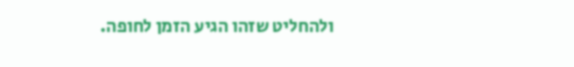ולהחליט שזהו הגיע הזמן לחופה.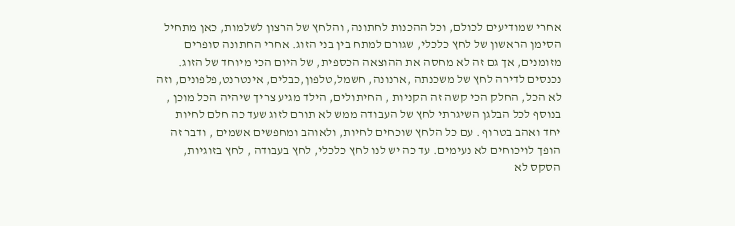אחרי שמודיעים לכולם, וכל ההכנות לחתונה, והלחץ של הרצון לשלמות, כאן מתחיל הסימן הראשון של לחץ כלכלי, שגורם למתח בין בני הזוג. אחרי החתונה סופרים מזומנים, אך גם זה לא מחסה את ההוצאה הכספית, של היום הכי מיוחד של הזוג. נכנסים לדירה לחץ של משכנתה ,ארנונה, חשמל,טלפון,כבלים, אינטרנט,פלפונים, וזה לא הכל, החלק הכי קשה זה הקניות , החיתולים, הילד מגיע צריך שיהיה הכל מוכן , בנוסף לכל הבלגן השיגרתי לחץ של העבודה ממש לא תורם לזוג שעד כה חלם לחיות יחד ואהב בטרוף . עם כל הלחץ שוכחים לחיות, ולאוהב ומחפשים אשמים , ודבר זה הופך לויכוחים לא נעימים. עד כה יש לנו לחץ כלכלי, לחץ בעבודה , לחץ בזוגיות, הסקס לא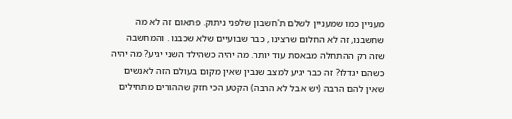מעניין כמו שמעניין לשלם ת'חשבון שלפני ניתוק. פתאום זה לא מה שחשבנו, זה לא החלום שרצינו , כבר שבועיים שלא שכבנו . והמחשבה שזה רק ההתחלה מבאסת עוד יותר. מה יהיה כשהילד השני יגיע? מה יהיה כשהם יגדלו? זה כבר יגיע למצב שנבין שאין מקום בעולם הזה לאנשים שאין להם הרבה (יש אבל לא הרבה) הקטע הכי חזק שההורים מתחילים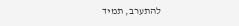להתערב, תמיד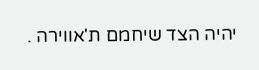יהיה הצד שיחמם ת'אווירה .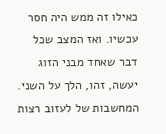כאילו זה ממש היה חסר עכשיו. ואז המצב שכל דבר שאחד מבני הזוג יעשה, זהו, הלך על השני. המחשבות של לעזוב רצות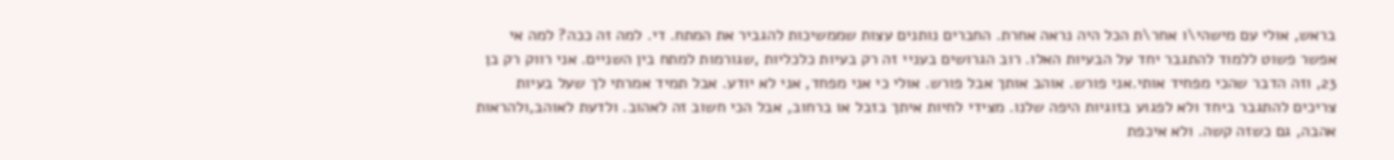בראש, אולי עם מישהי\ו אחר\ת הכל היה נראה אחרת. החברים נותנים עצות שממשיכות להגביר את המתח. די. למה זה ככה? למה אי אפשר פשוט ללמוד להתגבר יחד על הבעיות האלו. רוב הגרושים בעניי זה רק בעיות כלכליות ,שגורמות למתח בין השניים. אני רווק רק בן 23, וזה הדבר שהכי מפחיד אותי.אני פורש. אוהב אותך אבל פורש. אולי כי אני מפחד, אני לא יודע. אבל תמיד אמרתי לך שעל בעיות צריכים להתגבר ביחד ולא לפגוע בזוגיות היפה שלנו. מצידי לחיות איתך בזבל או ברחוב, אבל הכי חשוב זה לאהוב. ולדעת לאוהב,ולהראות אהבה, גם כשזה קשה. ולא איכפת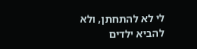לי לא להתחתן, ולא להביא ילדים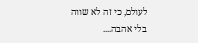לעולם, כי זה לא שווה בלי אהבה....